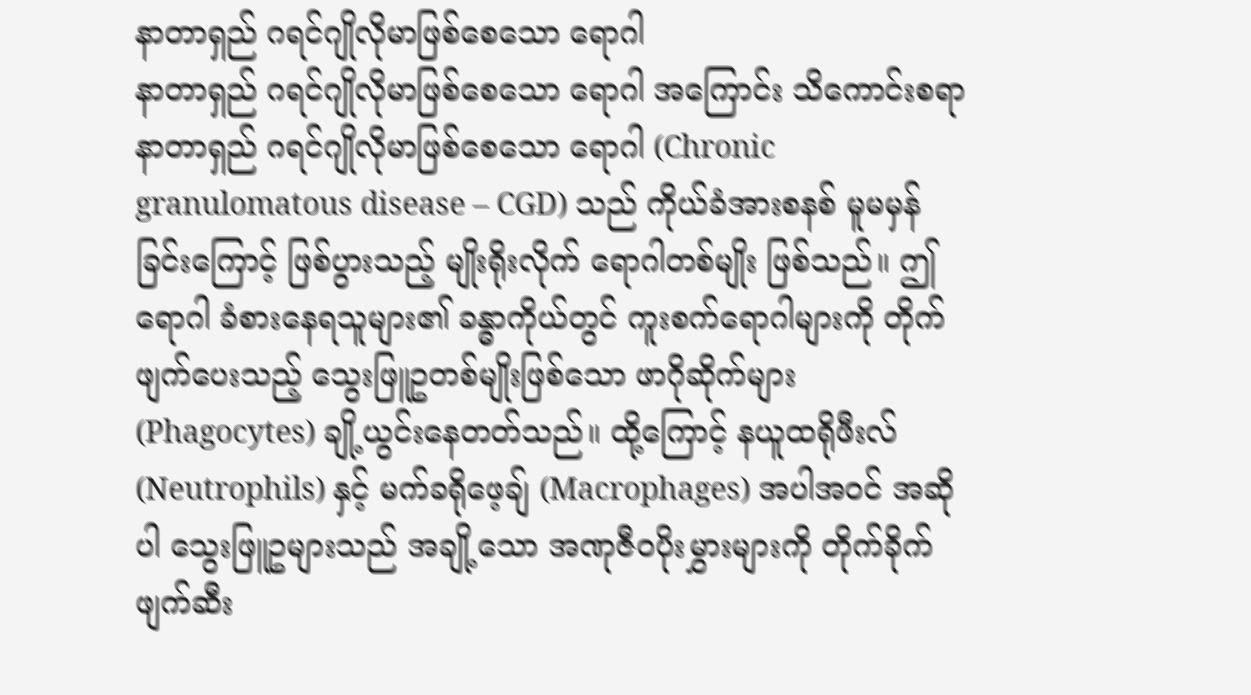နာတာရှည် ဂရင်ဂျိုလိုမာဖြစ်စေသော ရောဂါ
နာတာရှည် ဂရင်ဂျိုလိုမာဖြစ်စေသော ရောဂါ အကြောင်း သိကောင်းစရာ
နာတာရှည် ဂရင်ဂျိုလိုမာဖြစ်စေသော ရောဂါ (Chronic granulomatous disease – CGD) သည် ကိုယ်ခံအားစနစ် မူမမှန်ခြင်းကြောင့် ဖြစ်ပွားသည့် မျိုးရိုးလိုက် ရောဂါတစ်မျိုး ဖြစ်သည်။ ဤရောဂါ ခံစားနေရသူများ၏ ခန္ဓာကိုယ်တွင် ကူးစက်ရောဂါများကို တိုက်ဖျက်ပေးသည့် သွေးဖြူဥတစ်မျိုးဖြစ်သော ဖာဂိုဆိုက်များ (Phagocytes) ချို့ယွင်းနေတတ်သည်။ ထို့ကြောင့် နယူထရိုဖီးလ် (Neutrophils) နှင့် မက်ခရိုဖေ့ချ် (Macrophages) အပါအဝင် အဆိုပါ သွေးဖြူဥများသည် အချို့သော အဏုဇီဝပိုးမွှားများကို တိုက်ခိုက်ဖျက်ဆီး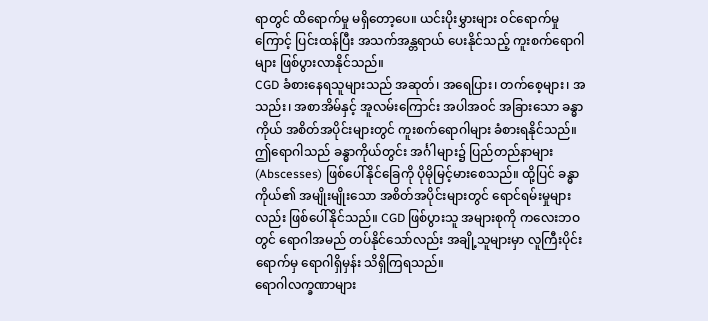ရာတွင် ထိရောက်မှု မရှိတော့ပေ။ ယင်းပိုးမွှားများ ဝင်ရောက်မှုကြောင့် ပြင်းထန်ပြီး အသက်အန္တရာယ် ပေးနိုင်သည့် ကူးစက်ရောဂါများ ဖြစ်ပွားလာနိုင်သည်။
CGD ခံစားနေရသူများသည် အဆုတ်၊ အရေပြား၊ တက်စေ့များ၊ အသည်း၊ အစာအိမ်နှင့် အူလမ်းကြောင်း အပါအဝင် အခြားသော ခန္ဓာကိုယ် အစိတ်အပိုင်းများတွင် ကူးစက်ရောဂါများ ခံစားရနိုင်သည်။ ဤရောဂါသည် ခန္ဓာကိုယ်တွင်း အင်္ဂါများ၌ ပြည်တည်နာများ (Abscesses) ဖြစ်ပေါ်နိုင်ခြေကို ပိုမိုမြင့်မားစေသည်။ ထို့ပြင် ခန္ဓာကိုယ်၏ အမျိုးမျိုးသော အစိတ်အပိုင်းများတွင် ရောင်ရမ်းမှုများလည်း ဖြစ်ပေါ်နိုင်သည်။ CGD ဖြစ်ပွားသူ အများစုကို ကလေးဘဝတွင် ရောဂါအမည် တပ်နိုင်သော်လည်း အချို့သူများမှာ လူကြီးပိုင်းရောက်မှ ရောဂါရှိမှန်း သိရှိကြရသည်။
ရောဂါလက္ခဏာများ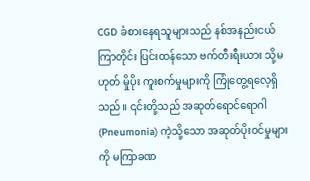CGD ခံစားနေရသူများသည် နစ်အနည်းငယ်ကြာတိုင်း ပြင်းထန်သော ဗက်တီးရီးယား သို့မဟုတ် မှိုပိုး ကူးစက်မှုများကို ကြုံတွေ့ရလေ့ရှိသည်။ ၎င်းတို့သည် အဆုတ်ရောင်ရောဂါ (Pneumonia) ကဲ့သို့သော အဆုတ်ပိုးဝင်မှုများကို မကြာခဏ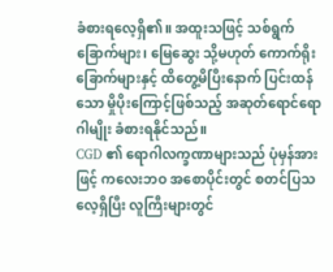ခံစားရလေ့ရှိ၏။ အထူးသဖြင့် သစ်ရွက်ခြောက်များ၊ မြေဆွေး သို့မဟုတ် ကောက်ရိုးခြောက်များနှင့် ထိတွေ့မိပြီးနောက် ပြင်းထန်သော မှိုပိုးကြောင့်ဖြစ်သည့် အဆုတ်ရောင်ရောဂါမျိုး ခံစားရနိုင်သည်။
CGD ၏ ရောဂါလက္ခဏာများသည် ပုံမှန်အားဖြင့် ကလေးဘဝ အစောပိုင်းတွင် စတင်ပြသလေ့ရှိပြီး လူကြီးများတွင်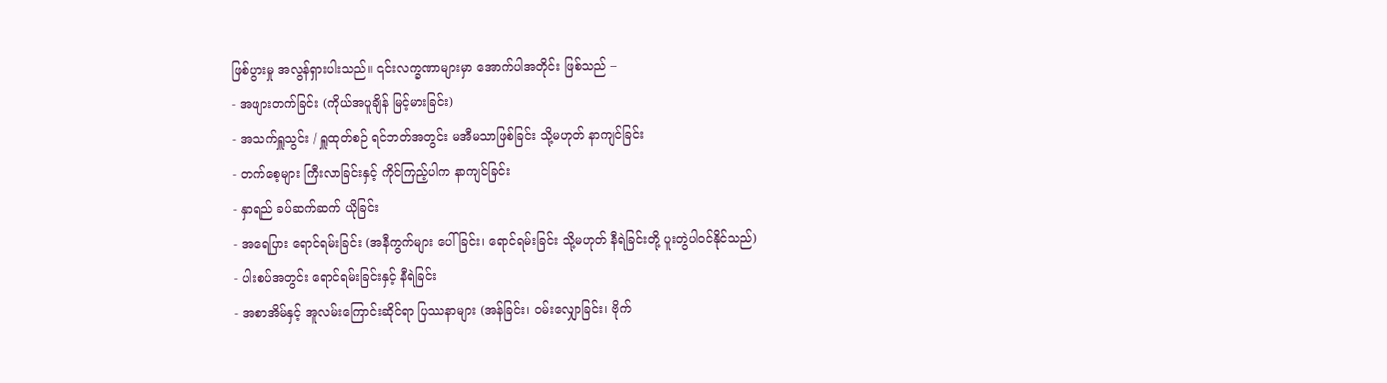ဖြစ်ပွားမှု အလွန်ရှားပါးသည်။ ၎င်းလက္ခဏာများမှာ အောက်ပါအတိုင်း ဖြစ်သည် –
- အဖျားတက်ခြင်း (ကိုယ်အပူချိန် မြင့်မားခြင်း)
- အသက်ရှူသွင်း / ရှူထုတ်စဉ် ရင်ဘတ်အတွင်း မအီမသာဖြစ်ခြင်း သို့မဟုတ် နာကျင်ခြင်း
- တက်စေ့များ ကြီးလာခြင်းနှင့် ကိုင်ကြည့်ပါက နာကျင်ခြင်း
- နှာရည် ခပ်ဆက်ဆက် ယိုခြင်း
- အရေပြား ရောင်ရမ်းခြင်း (အနီကွက်များ ပေါ်ခြင်း၊ ရောင်ရမ်းခြင်း သို့မဟုတ် နီရဲခြင်းတို့ ပူးတွဲပါဝင်နိုင်သည်)
- ပါးစပ်အတွင်း ရောင်ရမ်းခြင်းနှင့် နီရဲခြင်း
- အစာအိမ်နှင့် အူလမ်းကြောင်းဆိုင်ရာ ပြဿနာများ (အန်ခြင်း၊ ဝမ်းလျှောခြင်း၊ ဗိုက်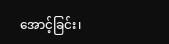အောင့်ခြင်း၊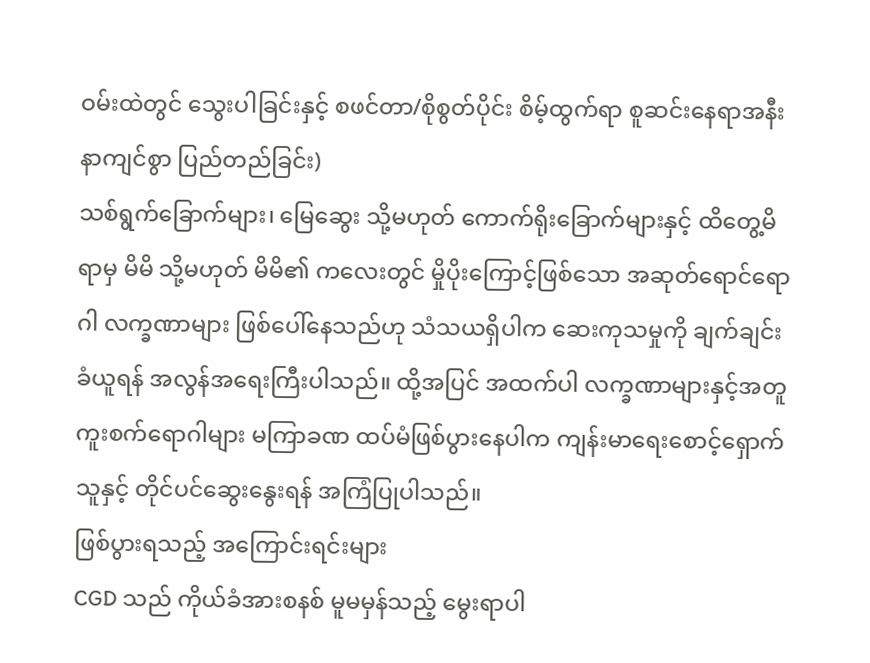ဝမ်းထဲတွင် သွေးပါခြင်းနှင့် စဖင်တာ/စိုစွတ်ပိုင်း စိမ့်ထွက်ရာ စူဆင်းနေရာအနီး နာကျင်စွာ ပြည်တည်ခြင်း)
သစ်ရွက်ခြောက်များ၊ မြေဆွေး သို့မဟုတ် ကောက်ရိုးခြောက်များနှင့် ထိတွေ့မိရာမှ မိမိ သို့မဟုတ် မိမိ၏ ကလေးတွင် မှိုပိုးကြောင့်ဖြစ်သော အဆုတ်ရောင်ရောဂါ လက္ခဏာများ ဖြစ်ပေါ်နေသည်ဟု သံသယရှိပါက ဆေးကုသမှုကို ချက်ချင်း ခံယူရန် အလွန်အရေးကြီးပါသည်။ ထို့အပြင် အထက်ပါ လက္ခဏာများနှင့်အတူ ကူးစက်ရောဂါများ မကြာခဏ ထပ်မံဖြစ်ပွားနေပါက ကျန်းမာရေးစောင့်ရှောက်သူနှင့် တိုင်ပင်ဆွေးနွေးရန် အကြံပြုပါသည်။
ဖြစ်ပွားရသည့် အကြောင်းရင်းများ
CGD သည် ကိုယ်ခံအားစနစ် မူမမှန်သည့် မွေးရာပါ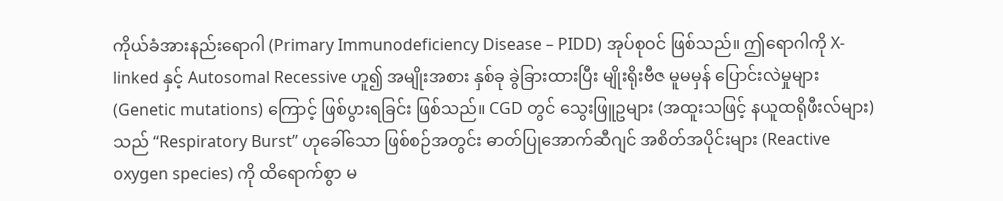ကိုယ်ခံအားနည်းရောဂါ (Primary Immunodeficiency Disease – PIDD) အုပ်စုဝင် ဖြစ်သည်။ ဤရောဂါကို X-linked နှင့် Autosomal Recessive ဟူ၍ အမျိုးအစား နှစ်ခု ခွဲခြားထားပြီး မျိုးရိုးဗီဇ မူမမှန် ပြောင်းလဲမှုများ (Genetic mutations) ကြောင့် ဖြစ်ပွားရခြင်း ဖြစ်သည်။ CGD တွင် သွေးဖြူဥများ (အထူးသဖြင့် နယူထရိုဖီးလ်များ) သည် “Respiratory Burst” ဟုခေါ်သော ဖြစ်စဉ်အတွင်း ဓာတ်ပြုအောက်ဆီဂျင် အစိတ်အပိုင်းများ (Reactive oxygen species) ကို ထိရောက်စွာ မ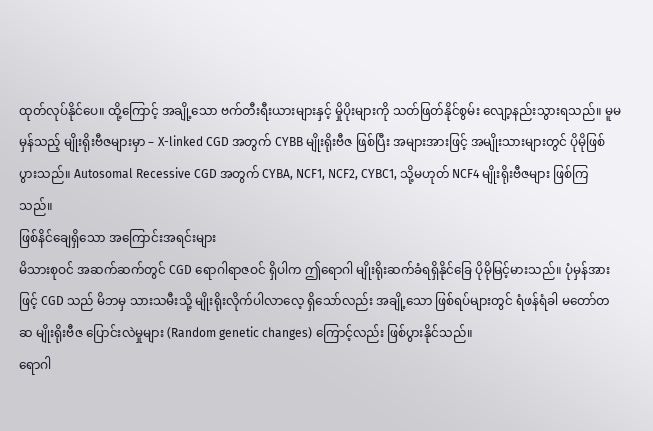ထုတ်လုပ်နိုင်ပေ။ ထို့ကြောင့် အချို့သော ဗက်တီးရီးယားများနှင့် မှိုပိုးများကို သတ်ဖြတ်နိုင်စွမ်း လျော့နည်းသွားရသည်။ မူမမှန်သည့် မျိုးရိုးဗီဇများမှာ – X-linked CGD အတွက် CYBB မျိုးရိုးဗီဇ ဖြစ်ပြီး အများအားဖြင့် အမျိုးသားများတွင် ပိုမိုဖြစ်ပွားသည်။ Autosomal Recessive CGD အတွက် CYBA, NCF1, NCF2, CYBC1, သို့မဟုတ် NCF4 မျိုးရိုးဗီဇများ ဖြစ်ကြသည်။
ဖြစ်နိင်ချေရှိသော အကြောင်းအရင်းများ
မိသားစုဝင် အဆက်ဆက်တွင် CGD ရောဂါရာဇဝင် ရှိပါက ဤရောဂါ မျိုးရိုးဆက်ခံရရှိနိုင်ခြေ ပိုမိုမြင့်မားသည်။ ပုံမှန်အားဖြင့် CGD သည် မိဘမှ သားသမီးသို့ မျိုးရိုးလိုက်ပါလာလေ့ ရှိသော်လည်း အချို့သော ဖြစ်ရပ်များတွင် ရံဖန်ရံခါ မတော်တဆ မျိုးရိုးဗီဇ ပြောင်းလဲမှုများ (Random genetic changes) ကြောင့်လည်း ဖြစ်ပွားနိုင်သည်။
ရောဂါ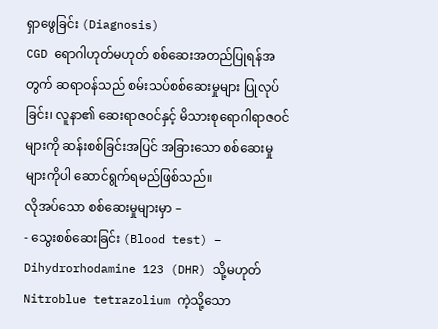ရှာဖွေခြင်း (Diagnosis)
CGD ရောဂါဟုတ်မဟုတ် စစ်ဆေးအတည်ပြုရန်အတွက် ဆရာဝန်သည် စမ်းသပ်စစ်ဆေးမှုများ ပြုလုပ်ခြင်း၊ လူနာ၏ ဆေးရာဇဝင်နှင့် မိသားစုရောဂါရာဇဝင်များကို ဆန်းစစ်ခြင်းအပြင် အခြားသော စစ်ဆေးမှုများကိုပါ ဆောင်ရွက်ရမည်ဖြစ်သည်။
လိုအပ်သော စစ်ဆေးမှုများမှာ –
- သွေးစစ်ဆေးခြင်း (Blood test) – Dihydrorhodamine 123 (DHR) သို့မဟုတ် Nitroblue tetrazolium ကဲ့သို့သော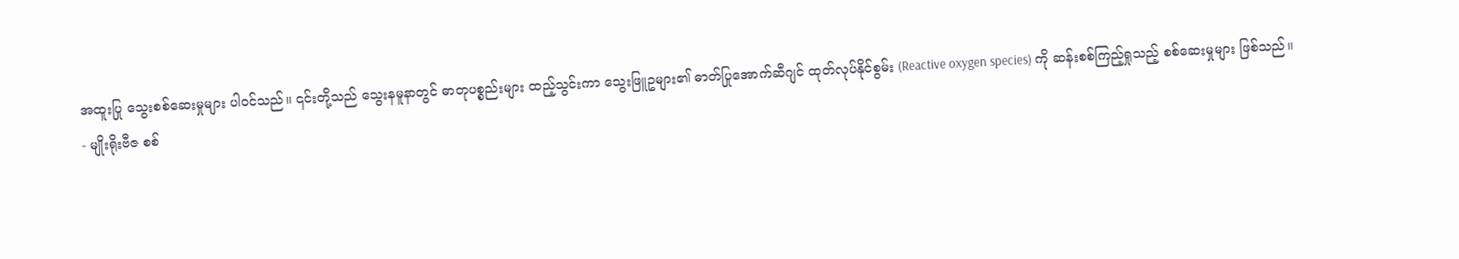အထူးပြု သွေးစစ်ဆေးမှုများ ပါဝင်သည်။ ၎င်းတို့သည် သွေးနမူနာတွင် ဓာတုပစ္စည်းများ ထည့်သွင်းကာ သွေးဖြူဥများ၏ ဓာတ်ပြုအောက်ဆီဂျင် ထုတ်လုပ်နိုင်စွမ်း (Reactive oxygen species) ကို ဆန်းစစ်ကြည့်ရှုသည့် စစ်ဆေးမှုများ ဖြစ်သည်။
- မျိုးရိုးဗီဇ စစ်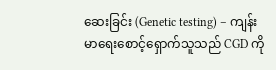ဆေးခြင်း (Genetic testing) – ကျန်းမာရေးစောင့်ရှောက်သူသည် CGD ကို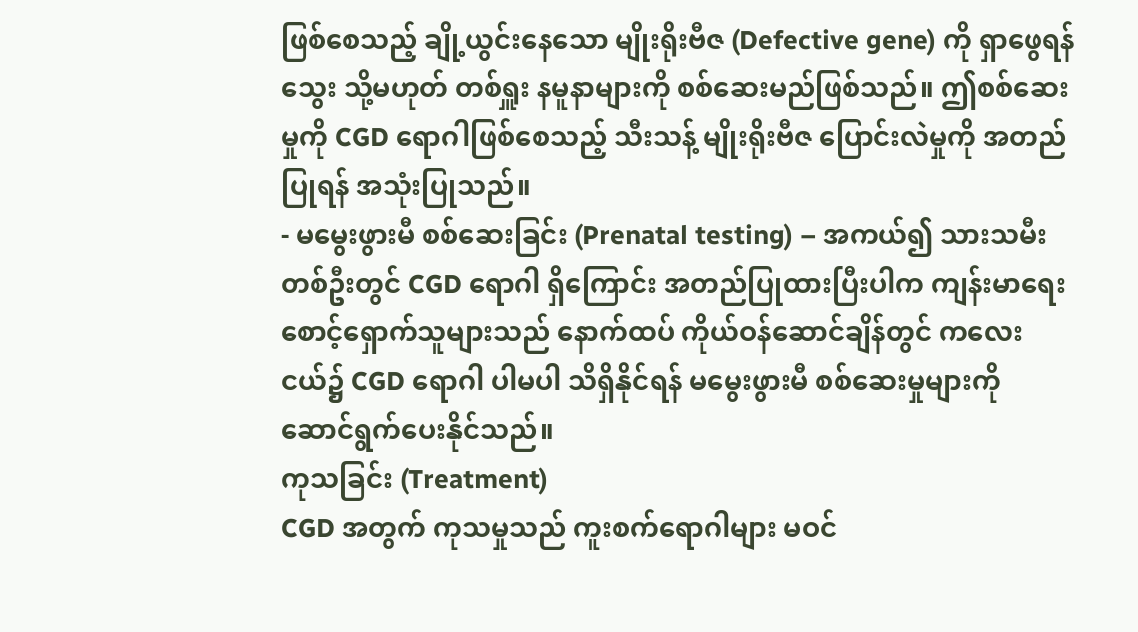ဖြစ်စေသည့် ချို့ယွင်းနေသော မျိုးရိုးဗီဇ (Defective gene) ကို ရှာဖွေရန် သွေး သို့မဟုတ် တစ်ရှူး နမူနာများကို စစ်ဆေးမည်ဖြစ်သည်။ ဤစစ်ဆေးမှုကို CGD ရောဂါဖြစ်စေသည့် သီးသန့် မျိုးရိုးဗီဇ ပြောင်းလဲမှုကို အတည်ပြုရန် အသုံးပြုသည်။
- မမွေးဖွားမီ စစ်ဆေးခြင်း (Prenatal testing) – အကယ်၍ သားသမီးတစ်ဦးတွင် CGD ရောဂါ ရှိကြောင်း အတည်ပြုထားပြီးပါက ကျန်းမာရေးစောင့်ရှောက်သူများသည် နောက်ထပ် ကိုယ်ဝန်ဆောင်ချိန်တွင် ကလေးငယ်၌ CGD ရောဂါ ပါမပါ သိရှိနိုင်ရန် မမွေးဖွားမီ စစ်ဆေးမှုများကို ဆောင်ရွက်ပေးနိုင်သည်။
ကုသခြင်း (Treatment)
CGD အတွက် ကုသမှုသည် ကူးစက်ရောဂါများ မဝင်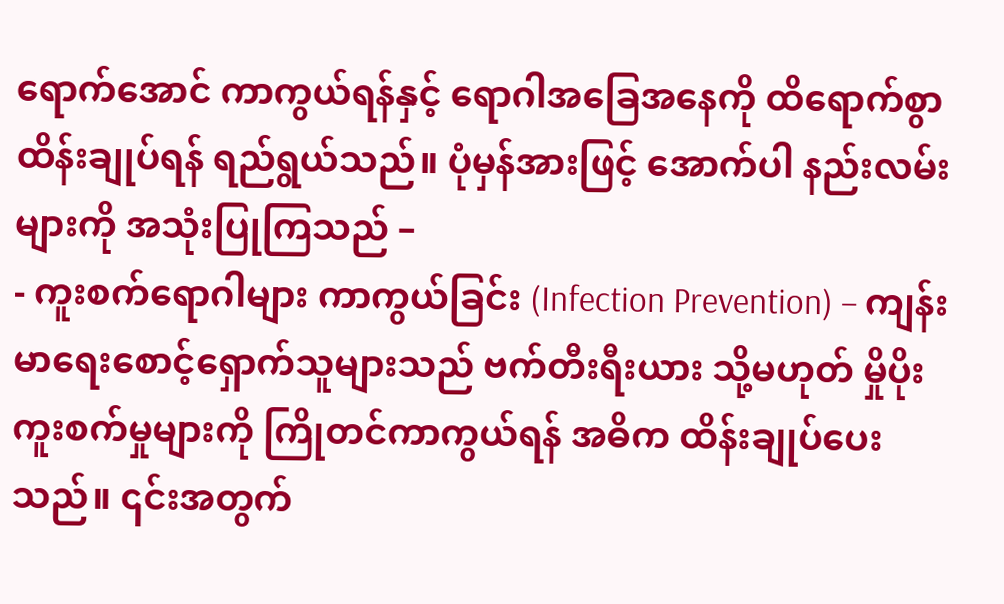ရောက်အောင် ကာကွယ်ရန်နှင့် ရောဂါအခြေအနေကို ထိရောက်စွာ ထိန်းချုပ်ရန် ရည်ရွယ်သည်။ ပုံမှန်အားဖြင့် အောက်ပါ နည်းလမ်းများကို အသုံးပြုကြသည် –
- ကူးစက်ရောဂါများ ကာကွယ်ခြင်း (Infection Prevention) – ကျန်းမာရေးစောင့်ရှောက်သူများသည် ဗက်တီးရီးယား သို့မဟုတ် မှိုပိုး ကူးစက်မှုများကို ကြိုတင်ကာကွယ်ရန် အဓိက ထိန်းချုပ်ပေးသည်။ ၎င်းအတွက်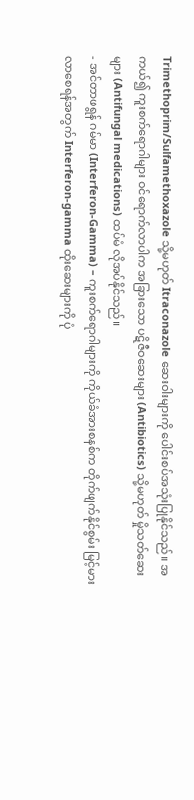Trimethoprim/Sulfamethoxazole သို့မဟုတ် Itraconazole ဆေးဝါးများကို ပေါင်းစပ်အသုံးပြုနိုင်သည်။ အကယ်၍ ကူးစက်ရောဂါများ ဝင်ရောက်လာပါက အခြားသော ပဋိဇီဝဆေးများ (Antibiotics) သို့မဟုတ် မှိုသတ်ဆေးများ (Antifungal medications) ထပ်မံ လိုအပ်နိုင်သည်။
- အင်တာဖရွန် ဂမ်မာ (Interferon-Gamma) – ကူးစက်ရောဂါများကို ကိုယ်ခံအားစနစ်က တိုက်ဖျက်နိုင်စွမ်း မြင့်မားလာစေရန်အတွက် Interferon-gamma ထိုးဆေးများကို ပုံ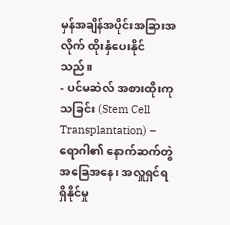မှန်အချိန်အပိုင်းအခြားအလိုက် ထိုးနှံပေးနိုင်သည်။
- ပင်မဆဲလ် အစားထိုးကုသခြင်း (Stem Cell Transplantation) – ရောဂါ၏ နောက်ဆက်တွဲ အခြေအနေ၊ အလှူရှင်ရရှိနိုင်မှု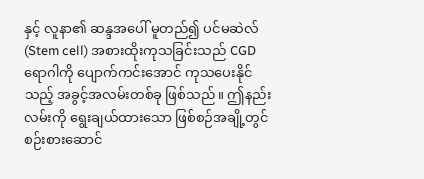နှင့် လူနာ၏ ဆန္ဒအပေါ် မူတည်၍ ပင်မဆဲလ် (Stem cell) အစားထိုးကုသခြင်းသည် CGD ရောဂါကို ပျောက်ကင်းအောင် ကုသပေးနိုင်သည့် အခွင့်အလမ်းတစ်ခု ဖြစ်သည်။ ဤနည်းလမ်းကို ရွေးချယ်ထားသော ဖြစ်စဉ်အချို့တွင် စဉ်းစားဆောင်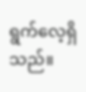ရွက်လေ့ရှိသည်။